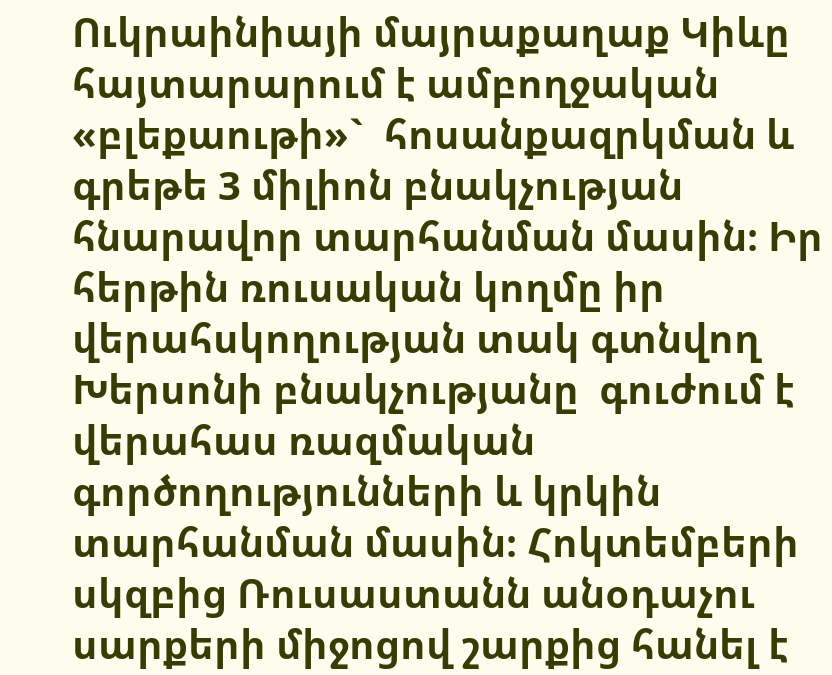Ուկրաինիայի մայրաքաղաք Կիևը հայտարարում է ամբողջական «բլեքաութի»`  հոսանքազրկման և գրեթե 3 միլիոն բնակչության հնարավոր տարհանման մասին։ Իր հերթին ռուսական կողմը իր վերահսկողության տակ գտնվող Խերսոնի բնակչությանը  գուժում է վերահաս ռազմական գործողությունների և կրկին տարհանման մասին։ Հոկտեմբերի սկզբից Ռուսաստանն անօդաչու սարքերի միջոցով շարքից հանել է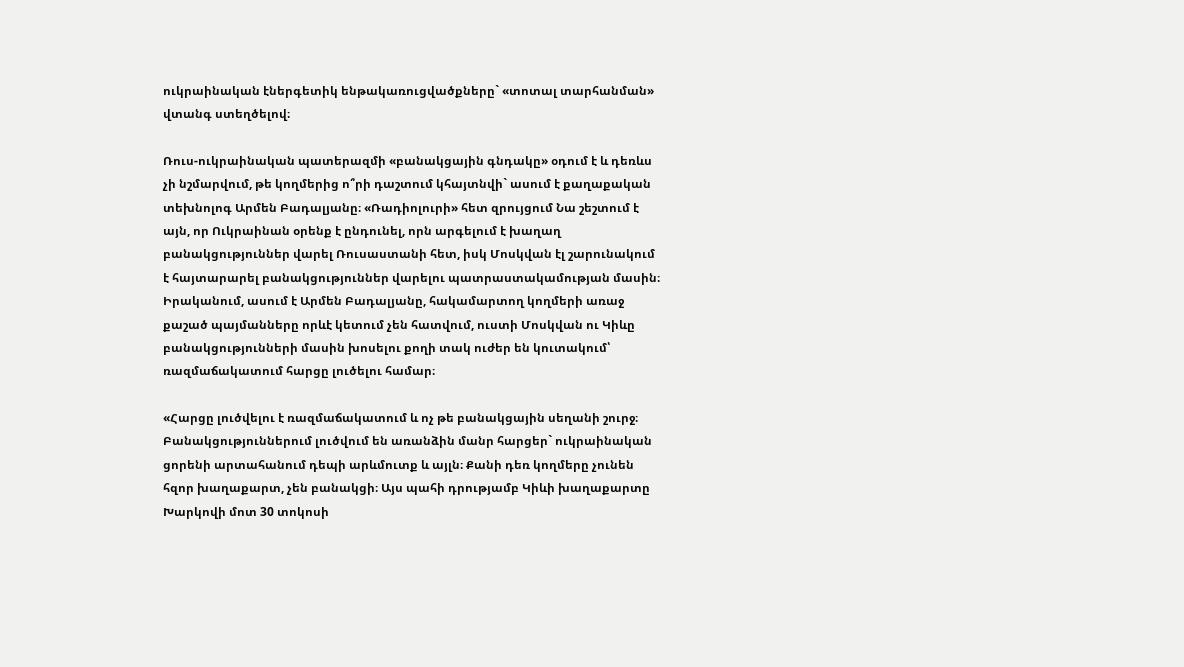ուկրաինական էներգետիկ ենթակառուցվածքները` «տոտալ տարհանման» վտանգ ստեղծելով։

Ռուս-ուկրաինական պատերազմի «բանակցային գնդակը» օդում է և դեռևս չի նշմարվում, թե կողմերից ո՞րի դաշտում կհայտնվի` ասում է քաղաքական տեխնոլոգ Արմեն Բադալյանը։ «Ռադիոլուրի» հետ զրույցում Նա շեշտում է այն, որ Ուկրաինան օրենք է ընդունել, որն արգելում է խաղաղ բանակցություններ վարել Ռուսաստանի հետ, իսկ Մոսկվան էլ շարունակում է հայտարարել բանակցություններ վարելու պատրաստակամության մասին։ Իրականում, ասում է Արմեն Բադալյանը, հակամարտող կողմերի առաջ քաշած պայմանները որևէ կետում չեն հատվում, ուստի Մոսկվան ու Կիևը բանակցությունների մասին խոսելու քողի տակ ուժեր են կուտակում՝ ռազմաճակատում հարցը լուծելու համար։

«Հարցը լուծվելու է ռազմաճակատում և ոչ թե բանակցային սեղանի շուրջ։ Բանակցություններում լուծվում են առանձին մանր հարցեր` ուկրաինական ցորենի արտահանում դեպի արևմուտք և այլն։ Քանի դեռ կողմերը չունեն հզոր խաղաքարտ, չեն բանակցի։ Այս պահի դրությամբ Կիևի խաղաքարտը Խարկովի մոտ 30 տոկոսի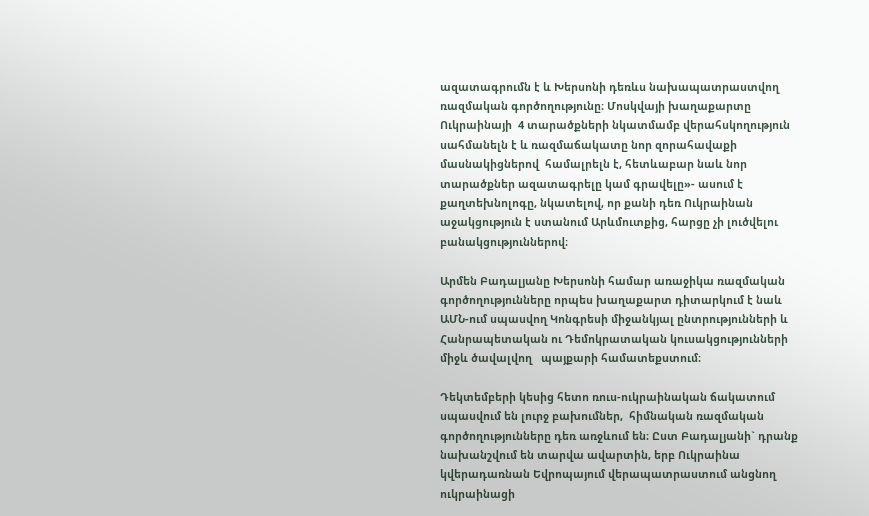ազատագրումն է և Խերսոնի դեռևս նախապատրաստվող ռազմական գործողությունը։ Մոսկվայի խաղաքարտը Ուկրաինայի  4 տարածքների նկատմամբ վերահսկողություն սահմանելն է և ռազմաճակատը նոր զորահավաքի մասնակիցներով  համալրելն է, հետևաբար նաև նոր տարածքներ ազատագրելը կամ գրավելը»- ասում է քաղտեխնոլոգը, նկատելով, որ քանի դեռ Ուկրաինան աջակցություն է ստանում Արևմուտքից, հարցը չի լուծվելու բանակցություններով։

Արմեն Բադալյանը Խերսոնի համար առաջիկա ռազմական գործողությունները որպես խաղաքարտ դիտարկում է նաև ԱՄՆ-ում սպասվող Կոնգրեսի միջանկյալ ընտրությունների և Հանրապետական ու Դեմոկրատական կուսակցությունների միջև ծավալվող   պայքարի համատեքստում։

Դեկտեմբերի կեսից հետո ռուս-ուկրաինական ճակատում սպասվում են լուրջ բախումներ,  հիմնական ռազմական գործողությունները դեռ առջևում են։ Ըստ Բադալյանի` դրանք նախանշվում են տարվա ավարտին, երբ Ուկրաինա կվերադառնան Եվրոպայում վերապատրաստում անցնող ուկրաինացի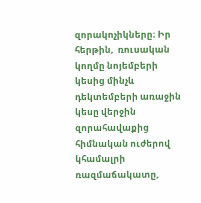զորակոչիկները։ Իր հերթին,  ռուսական կողմը նոյեմբերի կեսից մինչև դեկտեմբերի առաջին կեսը վերջին զորահավաքից հիմնական ուժերով կհամալրի ռազմաճակատը,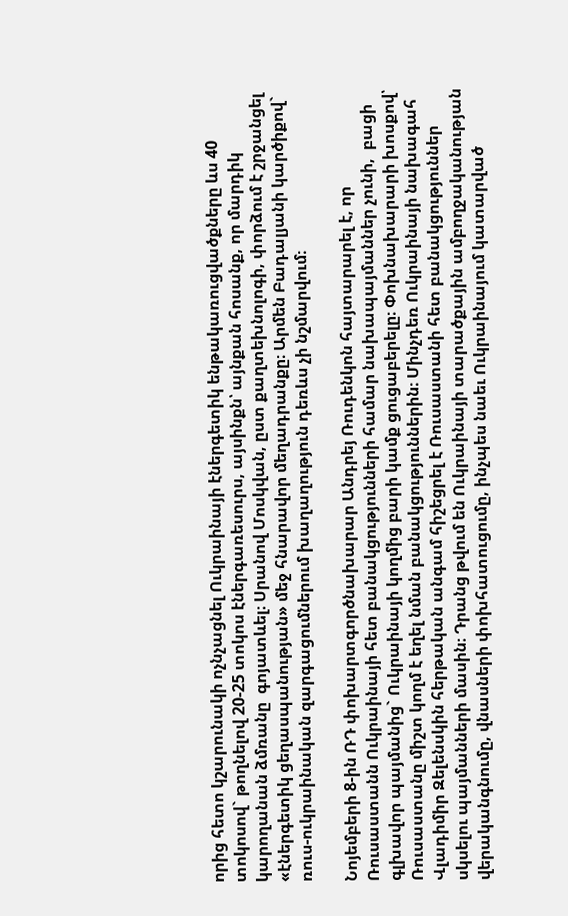որից հետո կշարունակի ոչնչացնել Ուկրաինայի էներգետիկ ենթակառուցվածքները ևս 40 տոկոսով` թողնելով 20-25 տոկոս էներգառեսուրս, այսինքն՝ այնքան հոսանք, որ մարդիկ կարողանան ձմռանը  գոյատևել։ Սրանով Մոսկվան, ըստ քաղտեխնոլոգի, փորձում է շրջանցել «էներգետիկ ցեղասպանության» մեջ հնարավոր մեղադրանքը։ Արմեն Բադալյանի կարծիքով` ռուս-ուկրաինական զարգացումներում խաղաղություն դեռևս չի նշմարվում։

Նոյեմբերի 8-ին ՌԴ փոխարտգործնախարար Անդրեյ Ռուդենկոն հայտարարել է, որ Ռուսաստանն Ուկրաինայի հետ բանակցությունների համար նախապայմաններ չունի,  բացի գլխավոր պայմանից` Ուկրաինայի կողմից բարի կամք ցուցաբերելը։ Փոխնախարարի խոսքով՝ Ռուսաստանը միշտ կողմ է եղել նման բանակցություններին։ Մինչդեռ Ուկրաինայի նախագահ Վլադիմիր Զելենսկին հերթական անգամ հիշեցրել է Ռուսաստանի հետ բանակցություններ սկսելու պայմանների մասին։ Դրանց թվում են Ուկրաինայի տարածքային ամբողջականության վերականգնումը, վնասների փոխհատուցումը, ինչպես նաեւ Ուկրաինայում կատարված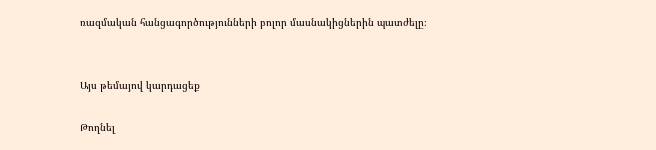ռազմական հանցագործությունների բոլոր մասնակիցներին պատժելը։


Այս թեմայով կարդացեք

Թողնել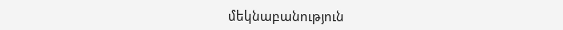մեկնաբանություն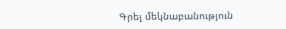Գրել մեկնաբանություն